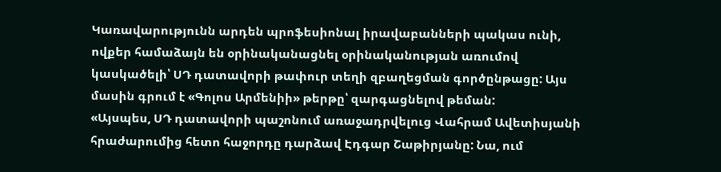Կառավարությունն արդեն պրոֆեսիոնալ իրավաբանների պակաս ունի, ովքեր համաձայն են օրինականացնել օրինականության առումով կասկածելի՝ ՍԴ դատավորի թափուր տեղի զբաղեցման գործընթացը: Այս մասին գրում է «Գոլոս Արմենիի» թերթը՝ զարգացնելով թեման:
«Այսպես, ՍԴ դատավորի պաշոնում առաջադրվելուց Վահրամ Ավետիսյանի հրաժարումից հետո հաջորդը դարձավ Էդգար Շաթիրյանը: Նա, ում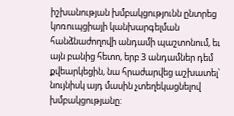իշխանության խմբակցությունն ընտրեց կոռուպցիայի կանխարգելման հանձնաժողովի անդամի պաշտոնում, եւ այն բանից հետո, երբ 3 անդամներ դեմ քվեարկեցին, նա հրաժարվեց աշխատել՝ նույնիսկ այդ մասին չտեղեկացնելով խմբակցությանը: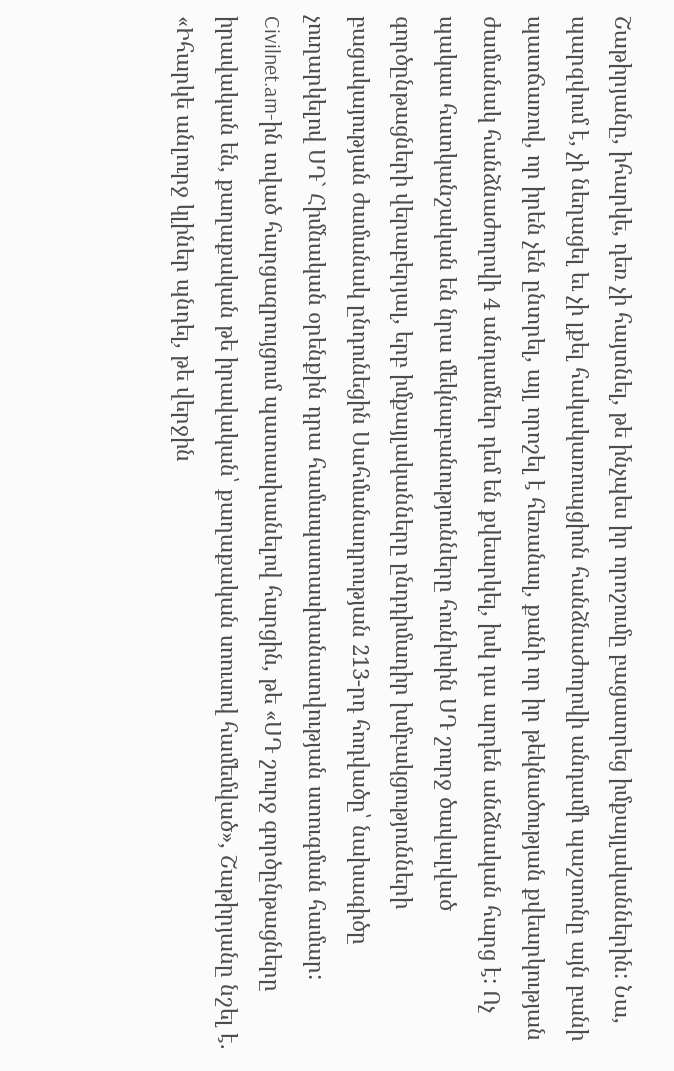Շաթիրյանը, իհարկե, դեռ չի հայտնել, թե ինչպես իր որոշումը բացատրեց իմքայլականներին: Նա, պարզվում է, չի նեղացել եւ չի լքել հակակառուպցիոն հանձնաժողովի անդամի պաշտոնը այն բանի պատճառով, որ իրեն չեն ընտրել, այլ որոշել է հեռանալ, քանի որ իր թեկնածության քվեարկության ժամանակ հանձնաժողովի 4 անդամներ դեմ են քվեարկել, իսկ դա արդեն անձնական հարց է: Ոչ պակաս հատկանշական են նրա մեկնաբանությունները հունիսին ՍԴ շուրջ ծավալված գործընթացների վերաբերյալ, երբ իմքայլականները ընդդիմադիր խմբակցությունների բացակայության ժամանակ ընդունեցին Սահմանադրության 213-րդ հոդվածը՝ նախագիծը չուղարկելով ՍԴ` Հիմնական օրենքին դրա համապատասխանատվության ստուգման համար: Civilnet.am-ին տված հարցազրույցում պատասխանելով հարցին, թե «ՍԴ շուրջ գործընթացները իրավական են, քաղաքական թե իրավական՝ քաղաքական սոուսով համեմված», Շաթիրյանը նշել է. «Իհարկե անլուրջ կլիներ պնդել, թե վերջին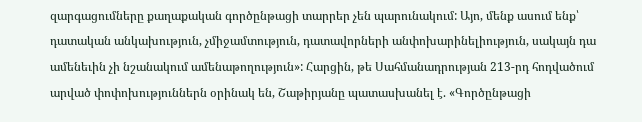զարգացումները քաղաքական գործընթացի տարրեր չեն պարունակում: Այո, մենք ասում ենք՝ դատական անկախություն, չմիջամտություն, դատավորների անփոխարինելիություն, սակայն դա ամենեւին չի նշանակում ամենաթողություն»: Հարցին, թե Սահմանադրության 213-րդ հոդվածում արված փոփոխություններն օրինակ են, Շաթիրյանը պատասխանել է. «Գործընթացի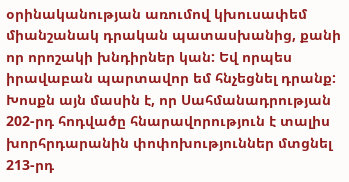օրինականության առումով կխուսափեմ միանշանակ դրական պատասխանից, քանի որ որոշակի խնդիրներ կան: Եվ որպես իրավաբան պարտավոր եմ հնչեցնել դրանք: Խոսքն այն մասին է, որ Սահմանադրության 202-րդ հոդվածը հնարավորություն է տալիս խորհրդարանին փոփոխություններ մտցնել 213-րդ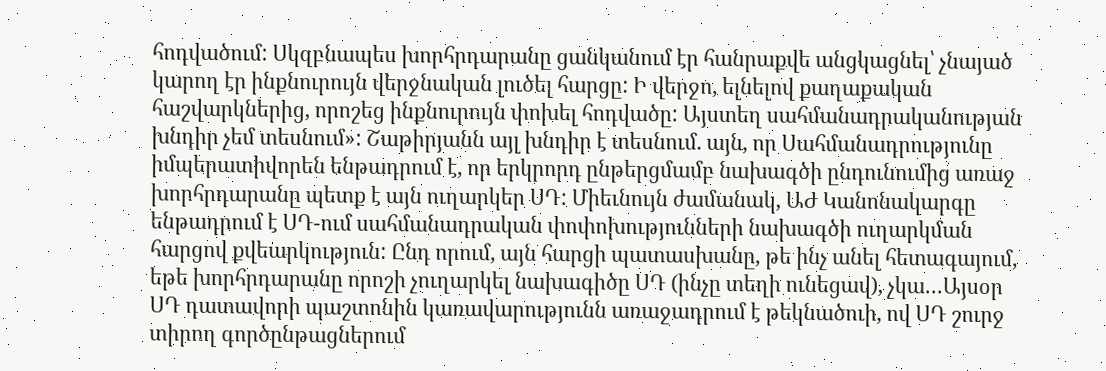հոդվածում: Սկզբնապես խորհրդարանը ցանկանում էր հանրաքվե անցկացնել՝ չնայած կարող էր ինքնուրույն վերջնական լուծել հարցը: Ի վերջո, ելնելով քաղաքական հաշվարկներից, որոշեց ինքնուրույն փոխել հոդվածը: Այստեղ սահմանադրականության խնդիր չեմ տեսնում»: Շաթիրյանն այլ խնդիր է տեսնում. այն, որ Սահմանադրությունը իմպերատիվորեն ենթադրում է, որ երկրորդ ընթերցմամբ նախագծի ընդունումից առաջ խորհրդարանը պետք է այն ուղարկեր ՍԴ: Միեւնույն ժամանակ, ԱԺ Կանոնակարգը ենթադրում է ՍԴ-ում սահմանադրական փոփոխությունների նախագծի ուղարկման հարցով քվեարկություն: Ընդ որում, այն հարցի պատասխանը, թե ինչ անել հետագայում, եթե խորհրդարանը որոշի չուղարկել նախագիծը ՍԴ (ինչը տեղի ունեցավ), չկա…Այսօր ՍԴ դատավորի պաշտոնին կառավարությունն առաջադրում է թեկնածուի, ով ՍԴ շուրջ տիրող գործընթացներում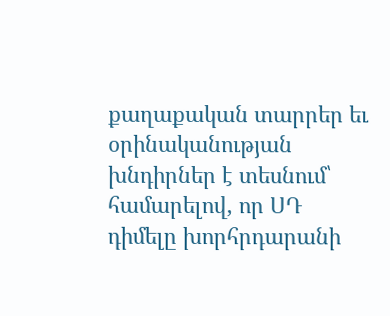քաղաքական տարրեր եւ օրինականության խնդիրներ է տեսնում՝ համարելով, որ ՍԴ դիմելը խորհրդարանի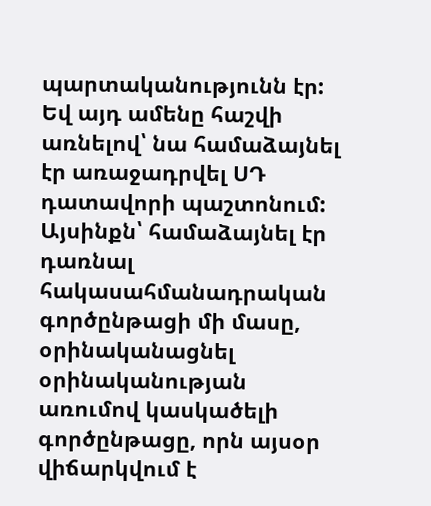պարտականությունն էր: Եվ այդ ամենը հաշվի առնելով՝ նա համաձայնել էր առաջադրվել ՍԴ դատավորի պաշտոնում: Այսինքն՝ համաձայնել էր դառնալ հակասահմանադրական գործընթացի մի մասը, օրինականացնել օրինականության առումով կասկածելի գործընթացը, որն այսօր վիճարկվում է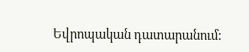Եվրոպական դատարանում: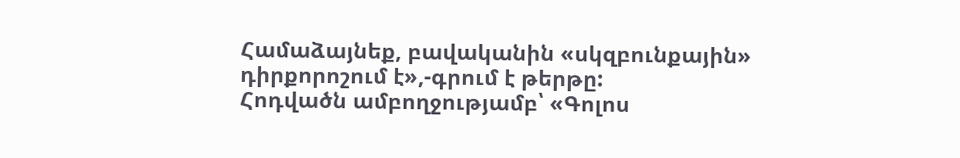Համաձայնեք, բավականին «սկզբունքային» դիրքորոշում է»,-գրում է թերթը:
Հոդվածն ամբողջությամբ՝ «Գոլոս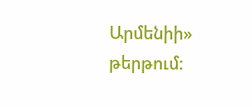Արմենիի» թերթում: